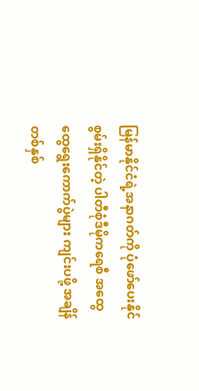မြန်မာနိုင်ငံရဲ့အနာဂတ်ကို ပုံဖော်ပေးနိုင်စွမ်းရှိနိုင်တဲ့ ပါတီစုံဒီမိုကရေစီ အထွေထွေရွေးကောက်ပွဲများ ကျင်းပဖို့ အချိန်တစ်နှစ်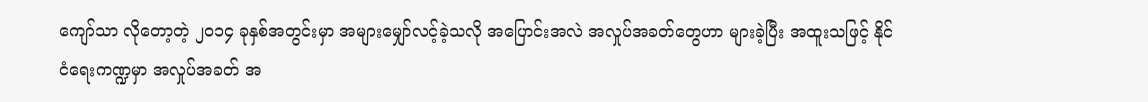ကျော်သာ လိုတော့တဲ့ ၂ဝ၁၄ ခုနှစ်အတွင်းမှာ အများမျှော်လင့်ခဲ့သလို အပြောင်းအလဲ အလှုပ်အခတ်တွေဟာ များခဲ့ပြီး အထူးသဖြင့် နိုင်ငံရေးကဏ္ဍမှာ အလှုပ်အခတ် အ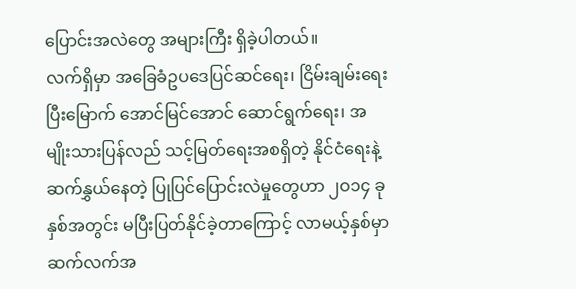ပြောင်းအလဲတွေ အများကြီး ရှိခဲ့ပါတယ်။
လက်ရှိမှာ အခြေခံဥပဒေပြင်ဆင်ရေး၊ ငြိမ်းချမ်းရေးပြီးမြောက် အောင်မြင်အောင် ဆောင်ရွက်ရေး၊ အမျိုးသားပြန်လည် သင့်မြတ်ရေးအစရှိတဲ့ နိုင်ငံရေးနဲ့ ဆက်နွှယ်နေတဲ့ ပြုပြင်ပြောင်းလဲမှုတွေဟာ ၂ဝ၁၄ ခုနှစ်အတွင်း မပြီးပြတ်နိုင်ခဲ့တာကြောင့် လာမယ့်နှစ်မှာ ဆက်လက်အ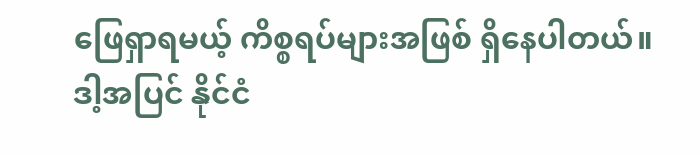ဖြေရှာရမယ့် ကိစ္စရပ်များအဖြစ် ရှိနေပါတယ်။
ဒါ့အပြင် နိုင်ငံ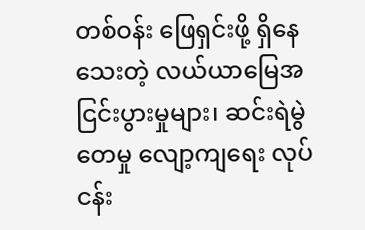တစ်ဝန်း ဖြေရှင်းဖို့ ရှိနေသေးတဲ့ လယ်ယာမြေအငြင်းပွားမှုများ၊ ဆင်းရဲမွဲတေမှု လျော့ကျရေး လုပ်ငန်း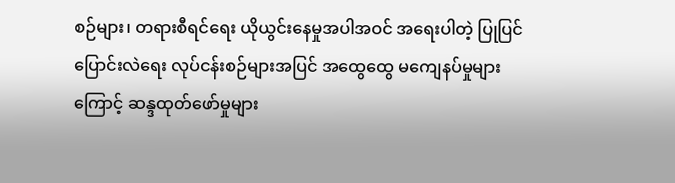စဉ်များ၊ တရားစီရင်ရေး ယိုယွင်းနေမှုအပါအဝင် အရေးပါတဲ့ ပြုပြင်ပြောင်းလဲရေး လုပ်ငန်းစဉ်များအပြင် အထွေထွေ မကျေနပ်မှုများကြောင့် ဆန္ဒထုတ်ဖော်မှုများ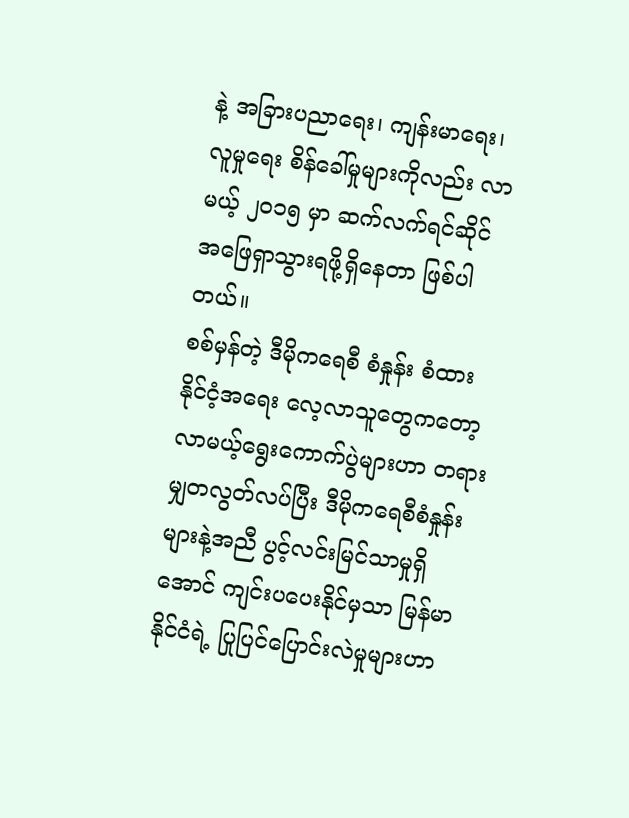နဲ့ အခြားပညာရေး၊ ကျန်းမာရေး၊ လူမှုရေး စိန်ခေါ်မှုများကိုလည်း လာမယ့် ၂ဝ၁၅ မှာ ဆက်လက်ရင်ဆိုင် အဖြေရှာသွားရဖို့ရှိနေတာ ဖြစ်ပါတယ်။
စစ်မှန်တဲ့ ဒီမိုကရေစီ စံနှုန်း စံထား
နိုင်ငံ့အရေး လေ့လာသူတွေကတော့ လာမယ့်ရွေးကောက်ပွဲများဟာ တရားမျှတလွတ်လပ်ပြီး ဒီမိုကရေစီစံနှုန်းများနဲ့အညီ ပွင့်လင်းမြင်သာမှုရှိအောင် ကျင်းပပေးနိုင်မှသာ မြန်မာနိုင်ငံရဲ့ ပြုပြင်ပြောင်းလဲမှုများဟာ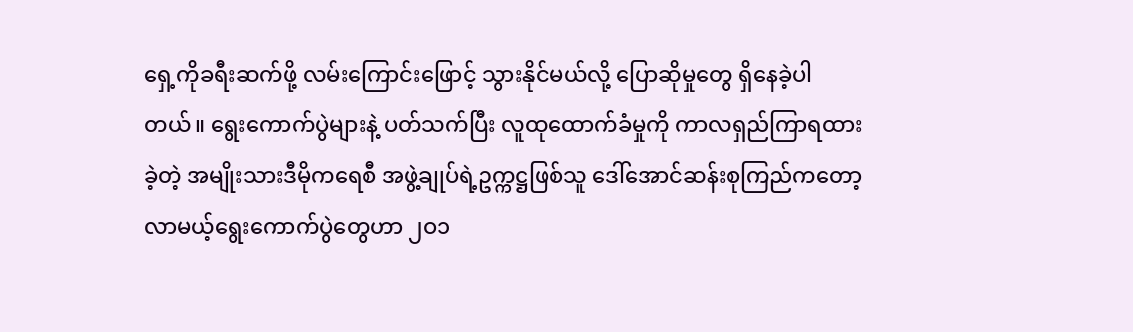ရှေ့ကိုခရီးဆက်ဖို့ လမ်းကြောင်းဖြောင့် သွားနိုင်မယ်လို့ ပြောဆိုမှုတွေ ရှိနေခဲ့ပါတယ်။ ရွေးကောက်ပွဲများနဲ့ ပတ်သက်ပြီး လူထုထောက်ခံမှုကို ကာလရှည်ကြာရထားခဲ့တဲ့ အမျိုးသားဒီမိုကရေစီ အဖွဲ့ချုပ်ရဲ့ဥက္ကဋ္ဌဖြစ်သူ ဒေါ်အောင်ဆန်းစုကြည်ကတော့ လာမယ့်ရွေးကောက်ပွဲတွေဟာ ၂ဝ၁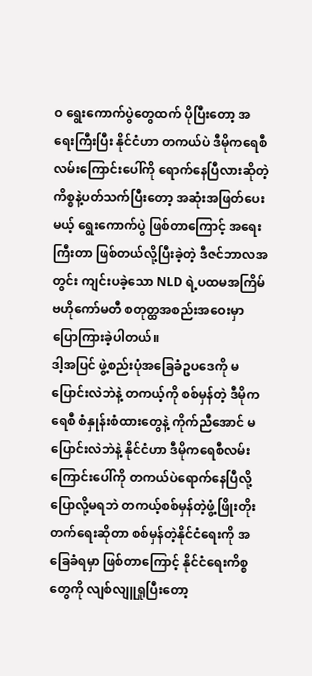ဝ ရွေးကောက်ပွဲတွေထက် ပိုပြီးတော့ အရေးကြီးပြီး နိုင်ငံဟာ တကယ်ပဲ ဒီမိုကရေစီလမ်းကြောင်းပေါ်ကို ရောက်နေပြီလားဆိုတဲ့ ကိစ္စနဲ့ပတ်သက်ပြီးတော့ အဆုံးအဖြတ်ပေးမယ့် ရွေးကောက်ပွဲ ဖြစ်တာကြောင့် အရေးကြီးတာ ဖြစ်တယ်လို့ပြီးခဲ့တဲ့ ဒီဇင်ဘာလအတွင်း ကျင်းပခဲ့သော NLD ရဲ့ပထမအကြိမ် ဗဟိုကော်မတီ စတုတ္ထအစည်းအဝေးမှာ ပြောကြားခဲ့ပါတယ်။
ဒါ့အပြင် ဖွဲ့စည်းပုံအခြေခံဥပဒေကို မပြောင်းလဲဘဲနဲ့ တကယ့်ကို စစ်မှန်တဲ့ ဒီမိုကရေစီ စံနှုန်းစံထားတွေနဲ့ ကိုက်ညီအောင် မပြောင်းလဲဘဲနဲ့ နိုင်ငံဟာ ဒီမိုကရေစီလမ်း ကြောင်းပေါ်ကို တကယ်ပဲရောက်နေပြီလို့ ပြောလို့မရဘဲ တကယ့်စစ်မှန်တဲ့ဖွံ့ဖြိုးတိုးတက်ရေးဆိုတာ စစ်မှန်တဲ့နိုင်ငံရေးကို အခြေခံရမှာ ဖြစ်တာကြောင့် နိုင်ငံရေးကိစ္စတွေကို လျစ်လျူရှုပြီးတော့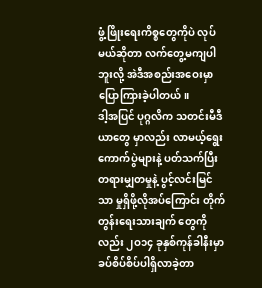ဖွံ့ဖြိုးရေးကိစ္စတွေကိုပဲ လုပ်မယ်ဆိုတာ လက်တွေ့မကျပါဘူးလို့ အဲဒီအစည်းအဝေးမှာ ပြောကြားခဲ့ပါတယ်။
ဒါ့အပြင် ပုဂ္ဂလိက သတင်းမီဒီယာတွေ မှာလည်း လာမယ့်ရွေးကောက်ပွဲများနဲ့ ပတ်သက်ပြီး တရားမျှတမှုနဲ့ ပွင့်လင်းမြင်သာ မှုရှိဖို့လိုအပ်ကြောင်း တိုက်တွန်းရေးသားချက် တွေကိုလည်း ၂ဝ၁၄ ခုနှစ်ကုန်ခါနီးမှာ ခပ်စိပ်စိပ်ပါရှိလာခဲ့တာ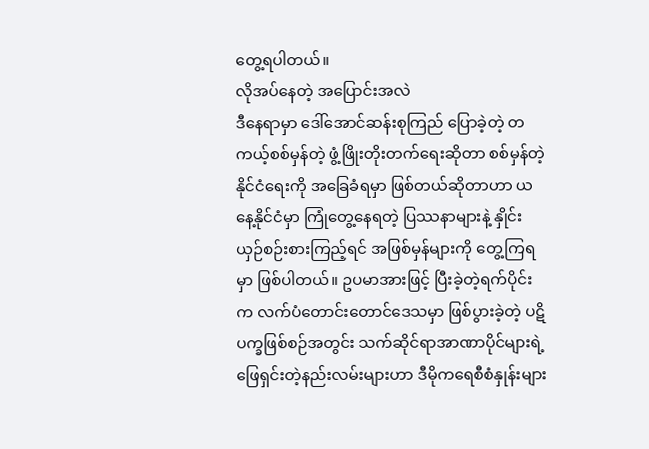တွေ့ရပါတယ်။
လိုအပ်နေတဲ့ အပြောင်းအလဲ
ဒီနေရာမှာ ဒေါ်အောင်ဆန်းစုကြည် ပြောခဲ့တဲ့ တကယ့်စစ်မှန်တဲ့ ဖွံ့ဖြိုးတိုးတက်ရေးဆိုတာ စစ်မှန်တဲ့နိုင်ငံရေးကို အခြေခံရမှာ ဖြစ်တယ်ဆိုတာဟာ ယနေ့နိုင်ငံမှာ ကြုံတွေ့နေရတဲ့ ပြဿနာများနဲ့ နှိုင်းယှဉ်စဉ်းစားကြည့်ရင် အဖြစ်မှန်များကို တွေ့ကြရမှာ ဖြစ်ပါတယ်။ ဥပမာအားဖြင့် ပြီးခဲ့တဲ့ရက်ပိုင်းက လက်ပံတောင်းတောင်ဒေသမှာ ဖြစ်ပွားခဲ့တဲ့ ပဋိပက္ခဖြစ်စဉ်အတွင်း သက်ဆိုင်ရာအာဏာပိုင်များရဲ့ဖြေရှင်းတဲ့နည်းလမ်းများဟာ ဒီမိုကရေစီစံနှုန်းများ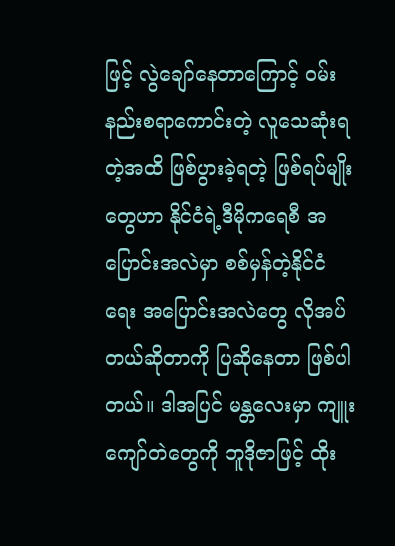ဖြင့် လွဲချော်နေတာကြောင့် ဝမ်းနည်းစရာကောင်းတဲ့ လူသေဆုံးရတဲ့အထိ ဖြစ်ပွားခဲ့ရတဲ့ ဖြစ်ရပ်မျိုးတွေဟာ နိုင်ငံရဲ့ဒီမိုကရေစီ အပြောင်းအလဲမှာ စစ်မှန်တဲ့နိုင်ငံရေး အပြောင်းအလဲတွေ လိုအပ်တယ်ဆိုတာကို ပြဆိုနေတာ ဖြစ်ပါတယ်။ ဒါအပြင် မန္တလေးမှာ ကျူးကျော်တဲတွေကို ဘူဒိုဇာဖြင့် ထိုး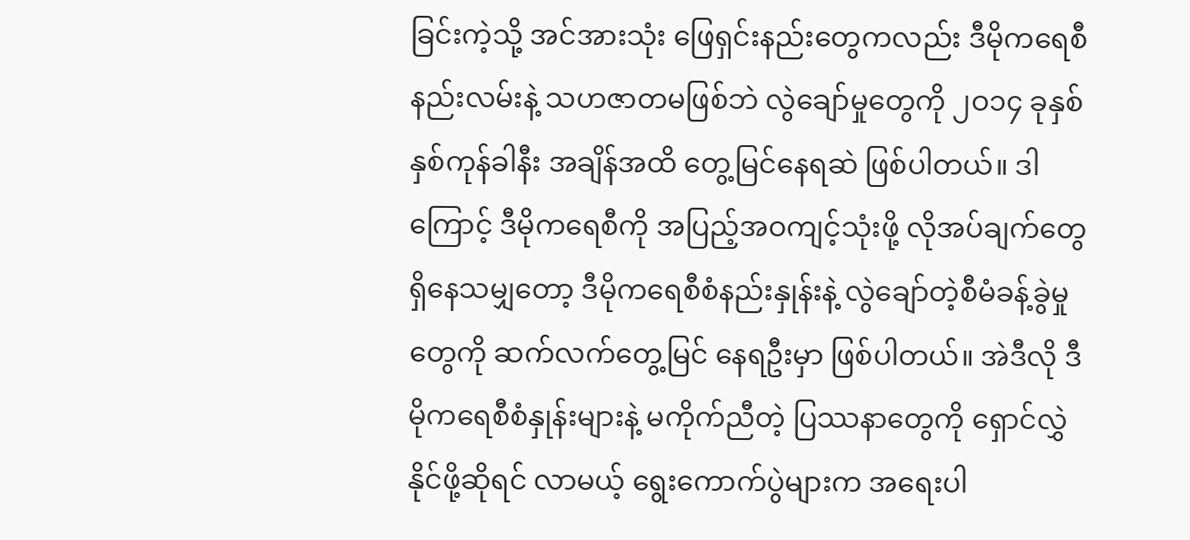ခြင်းကဲ့သို့ အင်အားသုံး ဖြေရှင်းနည်းတွေကလည်း ဒီမိုကရေစီနည်းလမ်းနဲ့ သဟဇာတမဖြစ်ဘဲ လွဲချော်မှုတွေကို ၂ဝ၁၄ ခုနှစ် နှစ်ကုန်ခါနီး အချိန်အထိ တွေ့မြင်နေရဆဲ ဖြစ်ပါတယ်။ ဒါကြောင့် ဒီမိုကရေစီကို အပြည့်အဝကျင့်သုံးဖို့ လိုအပ်ချက်တွေ ရှိနေသမျှတော့ ဒီမိုကရေစီစံနည်းနှုန်းနဲ့ လွဲချော်တဲ့စီမံခန့်ခွဲမှုတွေကို ဆက်လက်တွေ့မြင် နေရဦးမှာ ဖြစ်ပါတယ်။ အဲဒီလို ဒီမိုကရေစီစံနှုန်းများနဲ့ မကိုက်ညီတဲ့ ပြဿနာတွေကို ရှောင်လွှဲနိုင်ဖို့ဆိုရင် လာမယ့် ရွေးကောက်ပွဲများက အရေးပါ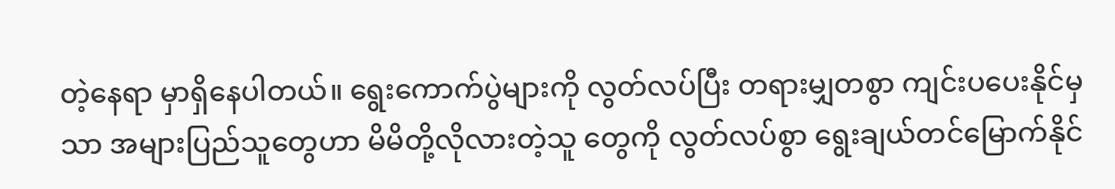တဲ့နေရာ မှာရှိနေပါတယ်။ ရွေးကောက်ပွဲများကို လွတ်လပ်ပြီး တရားမျှတစွာ ကျင်းပပေးနိုင်မှသာ အများပြည်သူတွေဟာ မိမိတို့လိုလားတဲ့သူ တွေကို လွတ်လပ်စွာ ရွေးချယ်တင်မြောက်နိုင်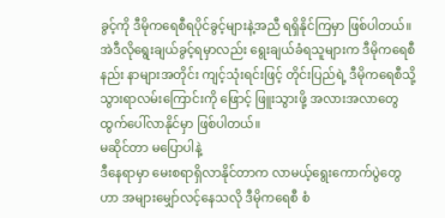ခွင့်ကို ဒီမိုကရေစီရပိုင်ခွင့်များနဲ့အညီ ရရှိနိုင်ကြမှာ ဖြစ်ပါတယ်။ အဲဒီလိုရွေးချယ်ခွင့်ရမှာလည်း ရွေးချယ်ခံရသူများက ဒီမိုကရေစီနည်း နာများအတိုင်း ကျင့်သုံးရင်းဖြင့် တိုင်းပြည်ရဲ့ ဒီမိုကရေစီသို့ သွားရာလမ်းကြောင်းကို ဖြောင့် ဖြူးသွားဖို့ အလားအလာတွေ ထွက်ပေါ်လာနိုင်မှာ ဖြစ်ပါတယ်။
မဆိုင်တာ မပြောပါနဲ့
ဒီနေရာမှာ မေးစရာရှိလာနိုင်တာက လာမယ့်ရွေးကောက်ပွဲတွေဟာ အများမျှော်လင့်နေသလို ဒီမိုကရေစီ စံ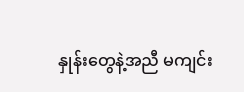နှုန်းတွေနဲ့အညီ မကျင်း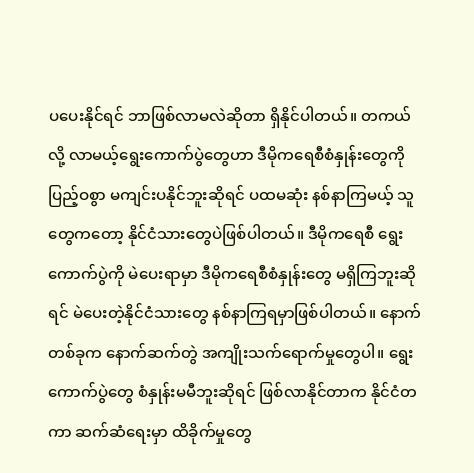ပပေးနိုင်ရင် ဘာဖြစ်လာမလဲဆိုတာ ရှိနိုင်ပါတယ်။ တကယ်လို့ လာမယ့်ရွေးကောက်ပွဲတွေဟာ ဒီမိုကရေစီစံနှုန်းတွေကို ပြည့်ဝစွာ မကျင်းပနိုင်ဘူးဆိုရင် ပထမဆုံး နစ်နာကြမယ့် သူတွေကတော့ နိုင်ငံသားတွေပဲဖြစ်ပါတယ်။ ဒီမိုကရေစီ ရွေးကောက်ပွဲကို မဲပေးရာမှာ ဒီမိုကရေစီစံနှုန်းတွေ မရှိကြဘူးဆိုရင် မဲပေးတဲ့နိုင်ငံသားတွေ နစ်နာကြရမှာဖြစ်ပါတယ်။ နောက်တစ်ခုက နောက်ဆက်တွဲ အကျိုးသက်ရောက်မှုတွေပါ။ ရွေးကောက်ပွဲတွေ စံနှုန်းမမီဘူးဆိုရင် ဖြစ်လာနိုင်တာက နိုင်ငံတကာ ဆက်ဆံရေးမှာ ထိခိုက်မှုတွေ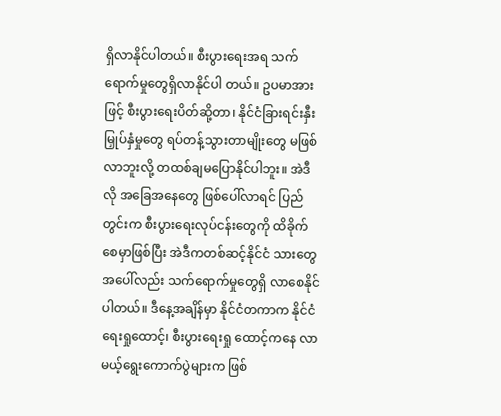ရှိလာနိုင်ပါတယ်။ စီးပွားရေးအရ သက်ရောက်မှုတွေရှိလာနိုင်ပါ တယ်။ ဥပမာအားဖြင့် စီးပွားရေးပိတ်ဆို့တာ၊ နိုင်ငံခြားရင်းနှီးမြှုပ်နှံမှုတွေ ရပ်တန့်သွားတာမျိုးတွေ မဖြစ်လာဘူးလို့ တထစ်ချမပြောနိုင်ပါဘူး။ အဲဒီလို အခြေအနေတွေ ဖြစ်ပေါ်လာရင် ပြည်တွင်းက စီးပွားရေးလုပ်ငန်းတွေကို ထိခိုက်စေမှာဖြစ်ပြီး အဲဒီကတစ်ဆင့်နိုင်ငံ သားတွေအပေါ်လည်း သက်ရောက်မှုတွေရှိ လာစေနိုင်ပါတယ်။ ဒီနေ့အချိန်မှာ နိုင်ငံတကာက နိုင်ငံရေးရှုထောင့်၊ စီးပွားရေးရှု ထောင့်ကနေ လာမယ့်ရွေးကောက်ပွဲများက ဖြစ်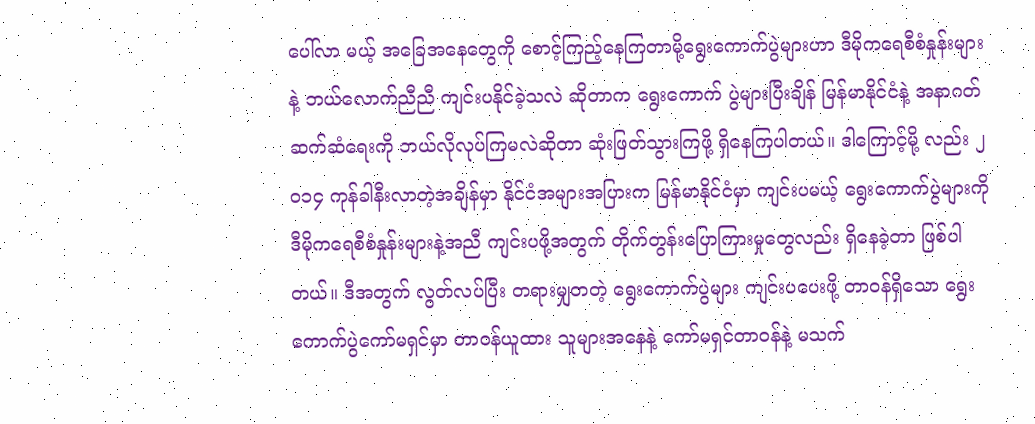ပေါ်လာ မယ့် အခြေအနေတွေကို စောင့်ကြည့်နေကြတာမို့ရွေးကောက်ပွဲများဟာ ဒီမိုကရေစီစံနှုန်းများနဲ့ ဘယ်လောက်ညီညီ ကျင်းပနိုင်ခဲ့သလဲ ဆိုတာက ရွေးကောက် ပွဲများပြီးချိန် မြန်မာနိုင်ငံနဲ့ အနာဂတ်ဆက်ဆံရေးကို ဘယ်လိုလုပ်ကြမလဲဆိုတာ ဆုံးဖြတ်သွားကြဖို့ ရှိနေကြပါတယ်။ ဒါကြောင့်မို့ လည်း ၂ဝ၁၄ ကုန်ခါနီးလာတဲ့အချိန်မှာ နိုင်ငံအများအပြားက မြန်မာနိုင်ငံမှာ ကျင်းပမယ့် ရွေးကောက်ပွဲများကို ဒီမိုကရေစီစံနှုန်းများနဲ့အညီ ကျင်းပဖို့အတွက် တိုက်တွန်းပြောကြားမှုတွေလည်း ရှိနေခဲ့တာ ဖြစ်ပါတယ်။ ဒီအတွက် လွတ်လပ်ပြီး တရားမျှတတဲ့ ရွေးကောက်ပွဲများ ကျင်းပပေးဖို့ တာဝန်ရှိသော ရွေးကောက်ပွဲကော်မရှင်မှာ တာဝန်ယူထား သူများအနေနဲ့ ကော်မရှင်တာဝန်နဲ့ မသက်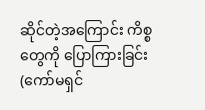ဆိုင်တဲ့အကြောင်း ကိစ္စတွေကို ပြောကြားခြင်း (ကော်မရှင်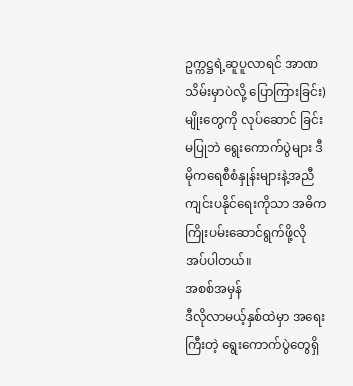ဥက္ကဋ္ဌရဲ့ဆူပူလာရင် အာဏသိမ်းမှာပဲလို့ ပြောကြားခြင်း) မျိုးတွေကို လုပ်ဆောင် ခြင်းမပြုဘဲ ရွေးကောက်ပွဲများ ဒီမိုကရေစီစံနှုန်းများနဲ့အညီ ကျင်းပနိုင်ရေးကိုသာ အဓိက ကြိုးပမ်းဆောင်ရွက်ဖို့လိုအပ်ပါတယ်။
အစစ်အမှန်
ဒီလိုလာမယ့်နှစ်ထဲမှာ အရေးကြီးတဲ့ ရွေးကောက်ပွဲတွေရှိ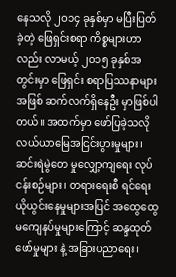နေသလို ၂ဝ၁၄ ခုနှစ်မှာ မပြီးပြတ်ခဲ့တဲ့ ဖြေရှင်းစရာ ကိစ္စများဟာလည်း လာမယ့် ၂ဝ၁၅ ခုနှစ်အတွင်းမှာ ဖြေရှင်း စရာပြဿနာများအဖြစ် ဆက်လက်ရှိနေဦး မှာဖြစ်ပါတယ်။ အထက်မှာ ဖော်ပြခဲ့သလို လယ်ယာမြေအငြင်းပွားမှုများ၊ ဆင်းရဲမွဲတေ မှုလျှော့ကျရေး လုပ်ငန်းစဉ်များ၊ တရားရေးစီ ရင်ရေး ယိုယွင်းနေမှုများအပြင် အထွေထွေ မကျေနပ်မှုများကြောင့် ဆန္ဒထုတ်ဖော်မှုများ နဲ့ အခြားပညာရေး၊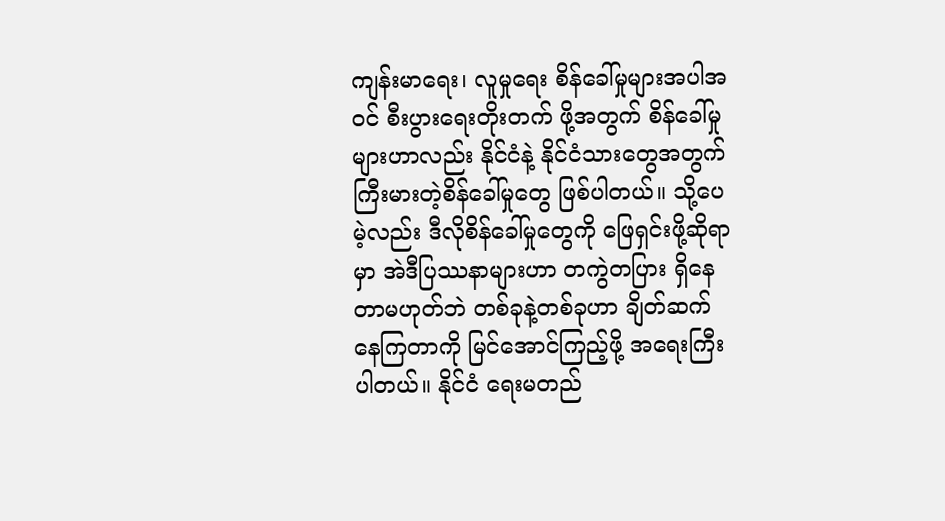ကျန်းမာရေး၊ လူမှုရေး စိန်ခေါ်မှုများအပါအဝင် စီးပွားရေးတိုးတက် ဖို့အတွက် စိန်ခေါ်မှုများဟာလည်း နိုင်ငံနဲ့ နိုင်ငံသားတွေအတွက် ကြီးမားတဲ့စိန်ခေါ်မှုတွေ ဖြစ်ပါတယ်။ သို့ပေမဲ့လည်း ဒီလိုစိန်ခေါ်မှုတွေကို ဖြေရှင်းဖို့ဆိုရာမှာ အဲဒီပြဿနာများဟာ တကွဲတပြား ရှိနေတာမဟုတ်ဘဲ တစ်ခုနဲ့တစ်ခုဟာ ချိတ်ဆက်နေကြတာကို မြင်အောင်ကြည့်ဖို့ အရေးကြီးပါတယ်။ နိုင်ငံ ရေးမတည်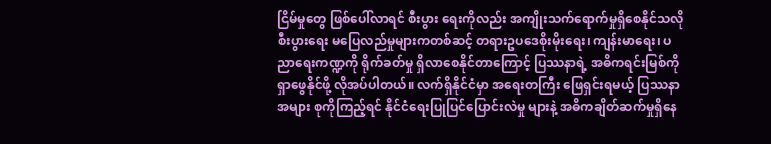ငြိမ်မှုတွေ ဖြစ်ပေါ်လာရင် စီးပွား ရေးကိုလည်း အကျိုးသက်ရောက်မှုရှိစေနိုင်သလို စီးပွားရေး မပြေလည်မှုများကတစ်ဆင့် တရားဥပဒေစိုးမိုးရေး၊ ကျန်းမာရေး၊ ပညာရေးကဏ္ဍကို ရိုက်ခတ်မှု ရှိလာစေနိုင်တာကြောင့် ပြဿနာရဲ့ အဓိကရင်းမြစ်ကို ရှာဖွေနိုင်ဖို့ လိုအပ်ပါတယ်။ လက်ရှိနိုင်ငံမှာ အရေးတကြီး ဖြေရှင်းရမယ့် ပြဿနာအများ စုကိုကြည့်ရင် နိုင်ငံရေးပြုပြင်ပြောင်းလဲမှု များနဲ့ အဓိကချိတ်ဆက်မှုရှိနေ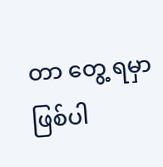တာ တွေ့ ရမှာဖြစ်ပါ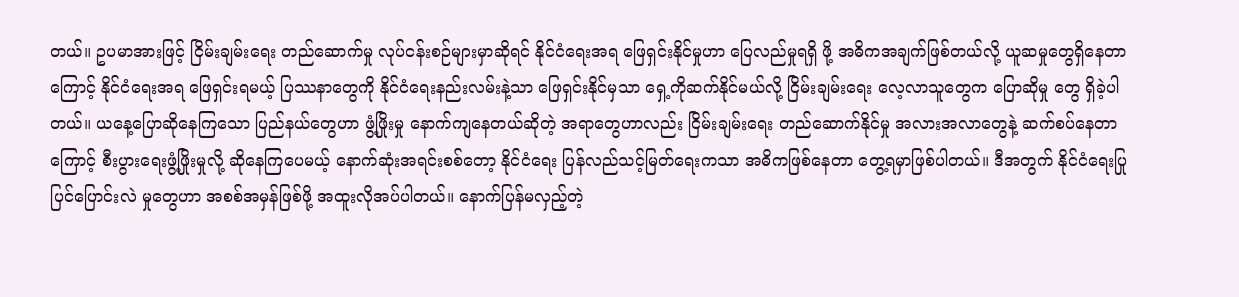တယ်။ ဥပမာအားဖြင့် ငြိမ်းချမ်းရေး တည်ဆောက်မှု လုပ်ငန်းစဉ်များမှာဆိုရင် နိုင်ငံရေးအရ ဖြေရှင်းနိုင်မှုဟာ ပြေလည်မှုရရှိ ဖို့ အဓိကအချက်ဖြစ်တယ်လို့ ယူဆမှုတွေရှိနေတာကြောင့် နိုင်ငံရေးအရ ဖြေရှင်းရမယ့် ပြဿနာတွေကို နိုင်ငံရေးနည်းလမ်းနဲ့သာ ဖြေရှင်းနိုင်မှသာ ရှေ့ကိုဆက်နိုင်မယ်လို့ ငြိမ်းချမ်းရေး လေ့လာသူတွေက ပြောဆိုမှု တွေ ရှိခဲ့ပါတယ်။ ယနေ့ပြောဆိုနေကြသော ပြည်နယ်တွေဟာ ဖွံ့ဖြိုးမှု နောက်ကျနေတယ်ဆိုတဲ့ အရာတွေဟာလည်း ငြိမ်းချမ်းရေး တည်ဆောက်နိုင်မှု အလားအလာတွေနဲ့ ဆက်စပ်နေတာကြောင့် စီးပွားရေးဖွံ့ဖြိုးမှုလို့ ဆိုနေကြပေမယ့် နောက်ဆုံးအရင်းစစ်တော့ နိုင်ငံရေး ပြန်လည်သင့်မြတ်ရေးကသာ အဓိကဖြစ်နေတာ တွေ့ရမှာဖြစ်ပါတယ်။ ဒီအတွက် နိုင်ငံရေးပြုပြင်ပြောင်းလဲ မှုတွေဟာ အစစ်အမှန်ဖြစ်ဖို့ အထူးလိုအပ်ပါတယ်။ နောက်ပြန်မလှည့်တဲ့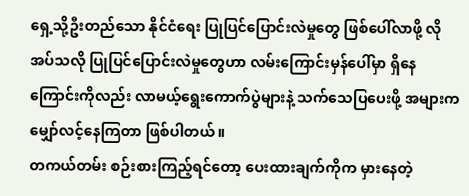ရှေ့သို့ဦးတည်သော နိုင်ငံရေး ပြုပြင်ပြောင်းလဲမှုတွေ ဖြစ်ပေါ်လာဖို့ လိုအပ်သလို ပြုပြင်ပြောင်းလဲမှုတွေဟာ လမ်းကြောင်းမှန်ပေါ်မှာ ရှိနေကြောင်းကိုလည်း လာမယ့်ရွေးကောက်ပွဲများနဲ့ သက်သေပြပေးဖို့ အများက မျှော်လင့်နေကြတာ ဖြစ်ပါတယ်။
တကယ်တမ်း စဉ်းစားကြည့်ရင်တော့ ပေးထားချက်ကိုက မှားနေတဲ့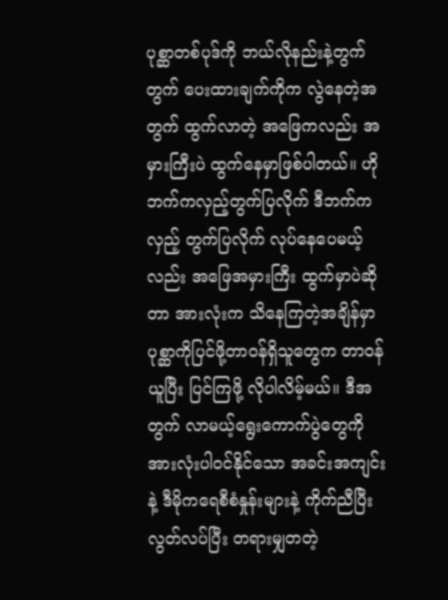ပုစ္ဆာတစ်ပုဒ်ကို ဘယ်လိုနည်းနဲ့တွက်တွက် ပေးထားချက်ကိုက လွဲနေတဲ့အတွက် ထွက်လာတဲ့ အဖြေကလည်း အမှားကြီးပဲ ထွက်နေမှာဖြစ်ပါတယ်။ ဟိုဘက်ကလှည့်တွက်ပြလိုက် ဒီဘက်ကလှည့် တွက်ပြလိုက် လုပ်နေပေမယ့်လည်း အဖြေအမှားကြီး ထွက်မှာပဲဆိုတာ အားလုံးက သိနေကြတဲ့အချိန်မှာ ပုစ္ဆာကိုပြင်ဖို့တာဝန်ရှိသူတွေက တာဝန်ယူပြီး ပြင်ကြဖို့ လိုပါလိမ့်မယ်။ ဒီအတွက် လာမယ့်ရွေးကောက်ပွဲတွေကို အားလုံးပါဝင်နိုင်သော အခင်းအကျင်းနဲ့ ဒီမိုကရေစီစံနှုန်းများနဲ့ ကိုက်ညီပြီး လွတ်လပ်ပြီး တရားမျှတတဲ့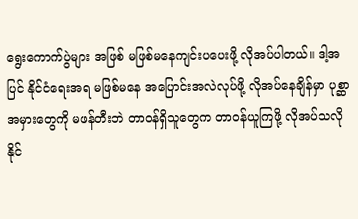ရွေးကောက်ပွဲများ အဖြစ် မဖြစ်မနေကျင်းပပေးဖို့ လိုအပ်ပါတယ်။ ဒါ့အပြင် နိုင်ငံရေးအရ မဖြစ်မနေ အပြောင်းအလဲလုပ်ဖို့ လိုအပ်နေချိန်မှာ ပုစ္ဆာအမှားတွေကို မဖန်တီးဘဲ တာဝန်ရှိသူတွေက တာဝန်ယူကြဖို့ လိုအပ်သလို နိုင်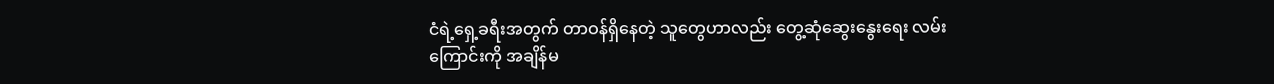ငံရဲ့ရှေ့ခရီးအတွက် တာဝန်ရှိနေတဲ့ သူတွေဟာလည်း တွေ့ဆုံဆွေးနွေးရေး လမ်းကြောင်းကို အချိန်မ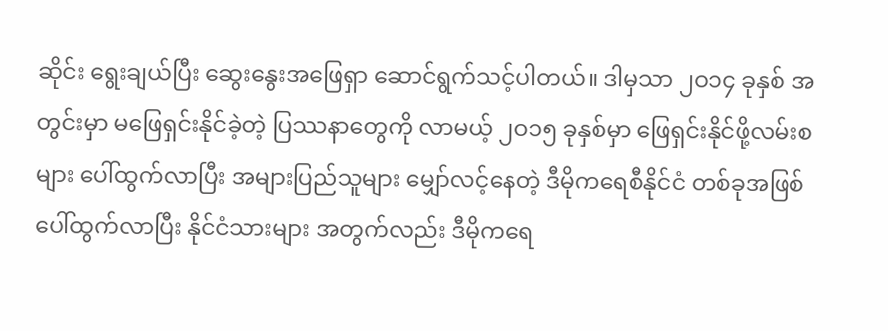ဆိုင်း ရွေးချယ်ပြီး ဆွေးနွေးအဖြေရှာ ဆောင်ရွက်သင့်ပါတယ်။ ဒါမှသာ ၂ဝ၁၄ ခုနှစ် အတွင်းမှာ မဖြေရှင်းနိုင်ခဲ့တဲ့ ပြဿနာတွေကို လာမယ့် ၂ဝ၁၅ ခုနှစ်မှာ ဖြေရှင်းနိုင်ဖို့လမ်းစများ ပေါ်ထွက်လာပြီး အများပြည်သူများ မျှော်လင့်နေတဲ့ ဒီမိုကရေစီနိုင်ငံ တစ်ခုအဖြစ် ပေါ်ထွက်လာပြီး နိုင်ငံသားများ အတွက်လည်း ဒီမိုကရေ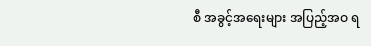စီ အခွင့်အရေးများ အပြည့်အဝ ရ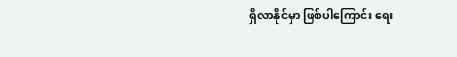ရှိလာနိုင်မှာ ဖြစ်ပါကြောင်း ရေး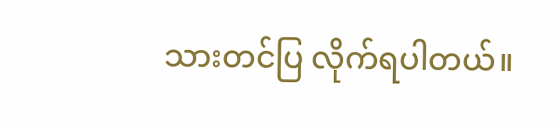သားတင်ပြ လိုက်ရပါတယ်။